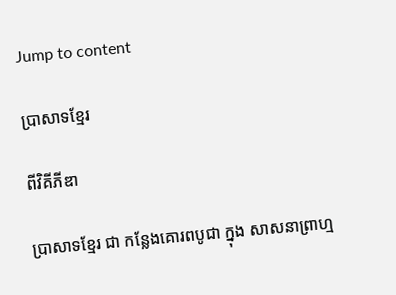Jump to content

ប្រាសាទខ្មែរ

ពីវិគីភីឌា

ប្រាសាទខ្មែរ ជា កន្លែងគោរពបូជា ក្នុង សាសនាព្រាហ្ម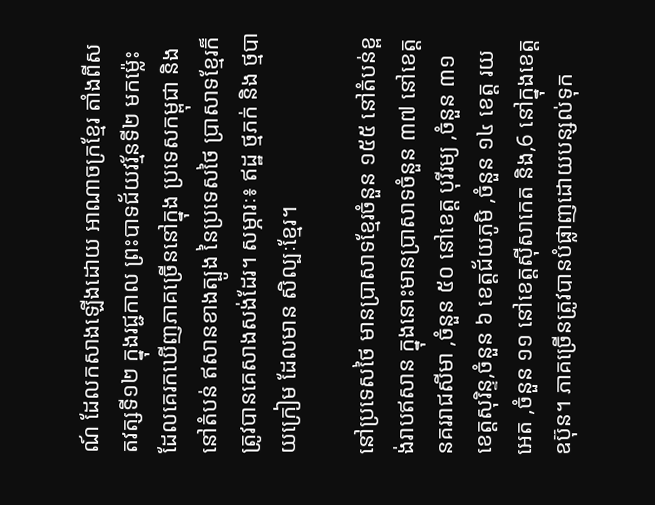ណ៍ ដែលកសាងឡើងដោយ អាណាចក្រខ្មែរ តាំងពីសតវត្សទី១២ ក្នុងរជ្ជកាល ព្រះបាទជ័យវរ្ម័នទី២ មកម្ល៉េះ ដែលគេរកឃើញភាគច្រើននៅក្នុង ប្រទេសកម្ពុជា និងនៅតំបន់ ឥសានខាងត្បូង នៃប្រទេសថៃ ប្រាសាទខ្មែរក៏ត្រូវបានគេសាងសង់ដែរ។ សម្ភារៈ៖ ឥដ្ឋ ថ្មភក់ និង ថ្មបាយក្រៀម ដែលមាន សិល្បៈខ្មែរ។

នៅប្រទេសថៃ មានប្រាសាទខ្មែរចំនួន ១៥៥ នៅតំបន់ខ្ពង់រាបឥសាន ក្នុងនោះមានប្រាសាទចំនួន ៣៧ នៅខេត្តនគររាជសីមា ,ចំនួន ៥០ នៅខេត្ត បុរីរម្យ ,ចំនួន ៣១ ខេត្តសុរិន្ទ,ចំនួន ៦ ខេត្តជ័យភូមិ ,ចំនួន ១៤ ខេត្ត រយអេត ,ចំនួន ១១ នៅខេត្តស៊ីសាកេត និង,6 នៅក្នុងខេត្ត ឧប៊ុន។ ភាគច្រើនត្រូវបានបំផ្លាញដោយបន្សល់ទុក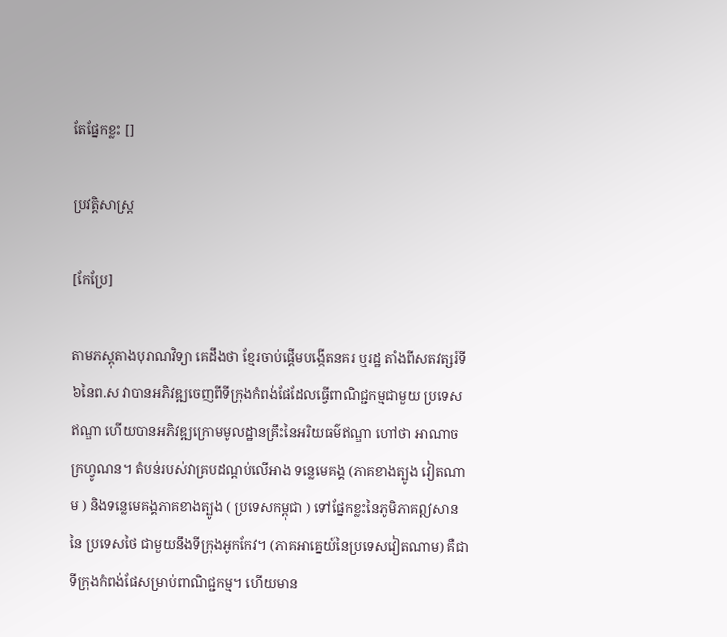តែផ្នែកខ្លះ []

ប្រវត្តិសាស្ត្រ

[កែប្រែ]

តាមភស្ដុតាងបុរាណវិទ្យា គេដឹងថា ខ្មែរចាប់ផ្ដើមបង្កើតនគរ ឬរដ្ឋ តាំងពីសតវត្សរ៍ទី៦នៃព.ស វាបានអភិវឌ្ឍចេញពីទីក្រុងកំពង់ផែដែលធ្វើពាណិជ្ជកម្មជាមួយ ប្រទេសឥណ្ឌា ហើយបានអភិវឌ្ឍក្រោមមូលដ្ឋានគ្រឹះនៃអរិយធម៌ឥណ្ឌា ហៅថា អាណាចក្រហ្វូណន។ តំបន់របស់វាគ្របដណ្តប់លើអាង ទន្លេមេគង្គ (ភាគខាងត្បូង វៀតណាម ) និងទន្លេមេគង្គភាគខាងត្បូង ( ប្រទេសកម្ពុជា ) ទៅផ្នែកខ្លះនៃភូមិភាគឦសាននៃ ប្រទេសថៃ ជាមួយនឹងទីក្រុងអូកកែវ។ (ភាគអាគ្នេយ៍នៃប្រទេសវៀតណាម) គឺជាទីក្រុងកំពង់ផែសម្រាប់ពាណិជ្ជកម្ម។ ហើយមាន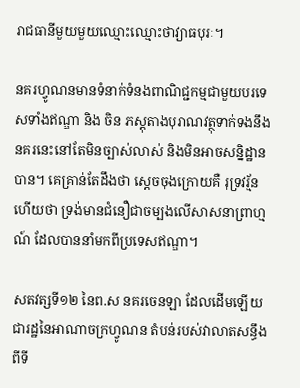រាជធានីមួយមួយឈ្មោះឈ្មោះថាវ្យាធបុរៈ។

នគរហ្វូណនមានទំនាក់ទំនងពាណិជ្ជកម្មជាមួយបរទេសទាំងឥណ្ឌា និង ចិន ភស្តុតាងបុរាណវត្ថុទាក់ទងនឹងនគរនេះនៅតែមិនច្បាស់លាស់ និងមិនអាចសន្និដ្ឋានបាន។ គេគ្រាន់តែដឹងថា ស្តេចចុងក្រោយគឺ រុទ្រវរ្ម័ន ហើយថា ទ្រង់មានជំនឿជាចម្បងលើសាសនាព្រាហ្មណ៍ ដែលបាននាំមកពីប្រទេសឥណ្ឌា។

សតវត្សទី១២ នៃព.ស នគរចេនឡា ដែលដើមឡើយជារដ្ឋនៃអាណាចក្រហ្វូណន តំបន់របស់វាលាតសន្ធឹងពីទី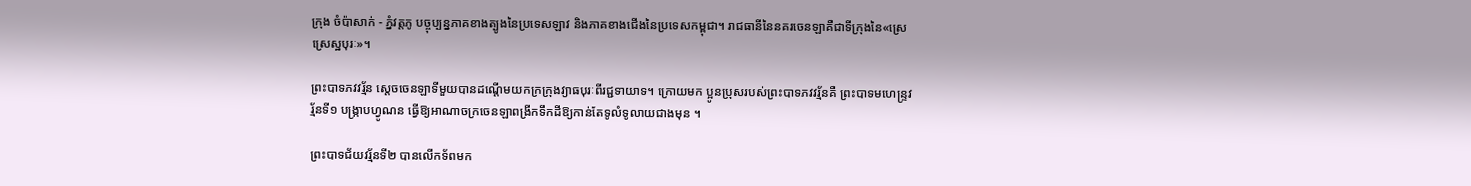ក្រុង ចំប៉ាសាក់ - ភ្នំវត្តភូ បច្ចុប្បន្នភាគខាងត្បូងនៃប្រទេសឡាវ និងភាគខាងជើងនៃប្រទេសកម្ពុជា។ រាជធានីនៃនគរចេនឡាគឺជាទីក្រុងនៃ«ស្រេស្រេស្ឋបុរៈ»។

ព្រះបាទភវវរ្ម័ន ស្តេចចេនឡាទីមួយបានដណ្តើមយកក្រក្រុងវ្យាធបុរៈពីរជ្ជទាយាទ។ ក្រោយមក ប្អូនប្រុសរបស់ព្រះបាទភវវរ្ម័នគឺ ព្រះបាទមហេន្ទ្រវរ្ម័នទី១ បង្ក្រាបហ្វូណន ធ្វើឱ្យអាណាចក្រចេនឡាពង្រីកទឹកដីឱ្យកាន់តែទូលំទូលាយជាងមុន ។

ព្រះបាទជ័យវរ្ម័នទី២ បានលើកទ័ពមក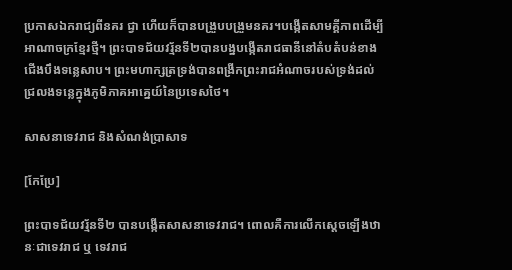ប្រកាសឯករាជ្យពីនគរ ជ្វា ហើយក៏បានបង្រួបបង្រួមនគរ។បង្កើតសាមគ្គីភាពដើម្បីអាណាចក្រខ្មែរថ្មី។ ព្រះបាទជ័យវរ្ម័នទី២បានបង្នបង្កើតរាជធានីនៅតំបតំបន់ខាងជើងបឹងទន្លេសាប។ ព្រះមហាក្សត្រទ្រង់បានពង្រីកព្រះរាជអំណាចរបស់ទ្រង់ដល់ជ្រលងទន្លេក្នុងភូមិភាគអាគ្នេយ៍នៃប្រទេសថៃ។

សាសនាទេវរាជ និងសំណង់ប្រាសាទ

[កែប្រែ]

ព្រះបាទជ័យវរ្ម័នទី២ បានបង្កើតសាសនាទេវរាជ។ ពោលគឺការលើកស្តេចឡើងឋានៈជាទេវរាជ ឬ ទេវរាជ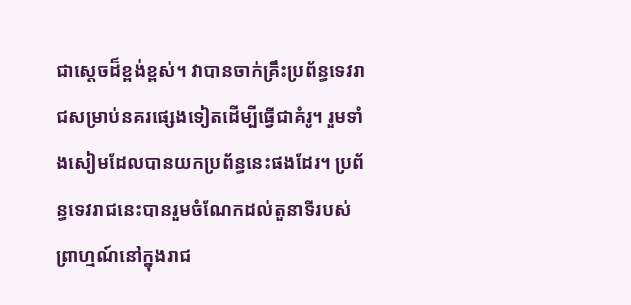ជាស្តេចដ៏ខ្ពង់ខ្ពស់។ វាបានចាក់គ្រឹះប្រព័ន្ធទេវរាជសម្រាប់នគរផ្សេងទៀតដើម្បីធ្វើជាគំរូ។ រួមទាំងសៀមដែលបានយកប្រព័ន្ធនេះផងដែរ។ ប្រព័ន្ធទេវរាជនេះបានរួមចំណែកដល់តួនាទីរបស់ព្រាហ្មណ៍នៅក្នុងរាជ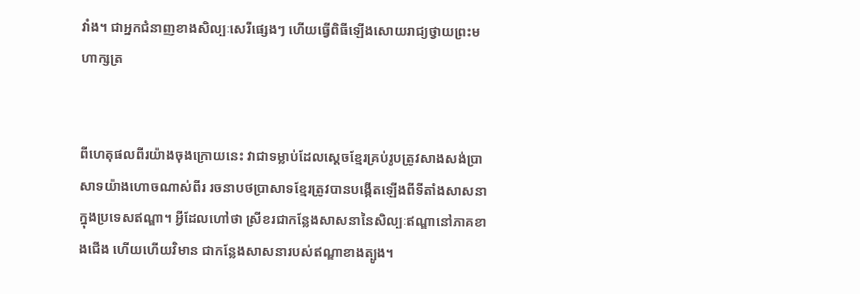វាំង។ ជាអ្នកជំនាញខាងសិល្បៈសេរីផ្សេងៗ ហើយធ្វើពិធីឡើងសោយរាជ្យថ្វាយព្រះមហាក្សត្រ


ពីហេតុផលពីរយ៉ាងចុងក្រោយនេះ វាជាទម្លាប់ដែលស្តេចខ្មែរគ្រប់រូបត្រូវសាងសង់ប្រាសាទយ៉ាងហោចណាស់ពីរ រចនាបថប្រាសាទខ្មែរត្រូវបានបង្កើតឡើងពីទីតាំងសាសនាក្នុងប្រទេសឥណ្ឌា។ អ្វីដែលហៅថា ស្រីខរជាកន្លែងសាសនានៃសិល្បៈឥណ្ឌានៅភាគខាងជើង ហើយហើយវិមាន ជាកន្លែងសាសនារបស់ឥណ្ឌាខាងត្បូង។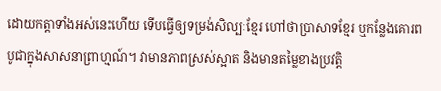ដោយកត្តាទាំងអស់នេះហើយ ទើបធ្វើឲ្យទម្រង់សិល្បៈខ្មែរ ហៅថាប្រាសាទខ្មែរ ឬកន្លែងគោរពបូជាក្នុងសាសនាព្រាហ្មណ៍។ វាមានភាពស្រស់ស្អាត និងមានតម្លៃខាងប្រវត្តិ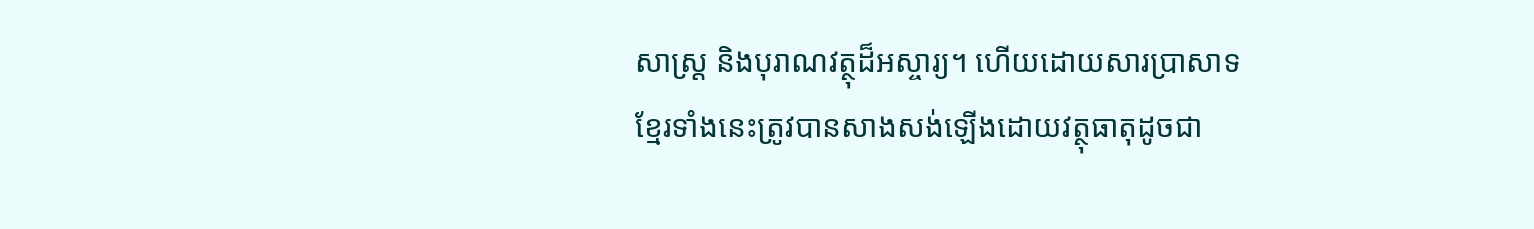សាស្ត្រ និងបុរាណវត្ថុដ៏អស្ចារ្យ។ ហើយដោយសារប្រាសាទខ្មែរទាំងនេះត្រូវបានសាងសង់ឡើងដោយវត្ថុធាតុដូចជា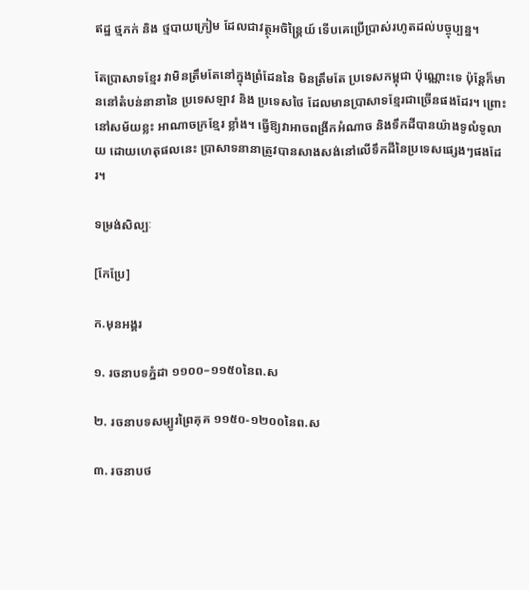ឥដ្ឋ ថ្មភក់ និង ថ្មបាយក្រៀម ដែលជាវត្ថុអចិន្ត្រៃយ៍ ទើបគេប្រើប្រាស់រហូតដល់បច្ចុប្បន្ន។

តែប្រាសាទខ្មែរ វាមិនត្រឹមតែនៅក្នុងព្រំដែននៃ មិនត្រឹមតែ ប្រទេសកម្ពុជា ប៉ុណ្ណោះទេ ប៉ុន្តែក៏មាននៅតំបន់នានានៃ ប្រទេសឡាវ និង ប្រទេសថៃ ដែលមានប្រាសាទខ្មែរជាច្រើនផងដែរ។ ព្រោះនៅសម័យខ្លះ អាណាចក្រខ្មែរ ខ្លាំង។ ធ្វើឱ្យវាអាចពង្រីកអំណាច និងទឹកដីបានយ៉ាងទូលំទូលាយ ដោយហេតុផលនេះ ប្រាសាទនានាត្រូវបានសាងសង់នៅលើទឹកដីនៃប្រទេសផ្សេងៗផងដែរ។

ទម្រង់សិល្បៈ

[កែប្រែ]

ក.មុនអង្គរ

១. រចនាបទភ្នំដា ១១០០–១១៥០នៃព.ស

២. រចនាបទសម្បូរព្រៃគុគ ១១៥០-១២០០នៃព.ស

៣. រចនាបថ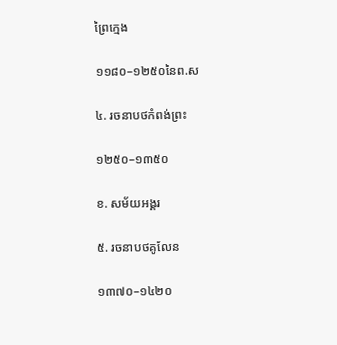ព្រៃក្មេង

១១៨០–១២៥០នៃព.ស

៤. រចនាបថកំពង់ព្រះ

១២៥០–១៣៥០

ខ. សម័យអង្គរ

៥. រចនាបថគូលែន

១៣៧០–១៤២០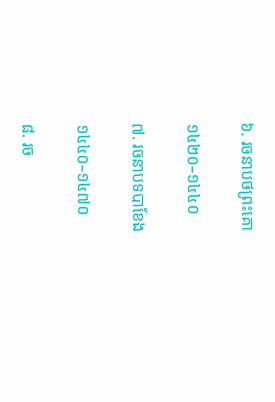៦. រចនាបថព្រះគោ

១៤២០–១៤៤០

៧. រចនាបទបាខែង

១៤៤០–១៤៧០

៨. រច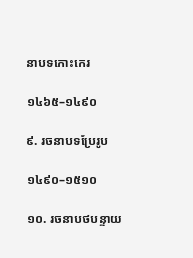នាបទកោះកេរ

១៤៦៥–១៤៩០

៩. រចនាបទប្រែរូប

១៤៩០–១៥១០

១០. រចនាបថបន្ទាយ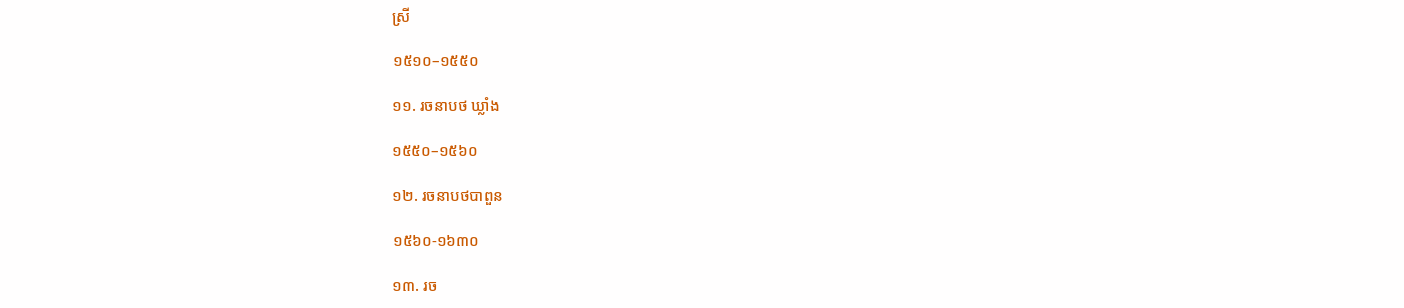ស្រី

១៥១០–១៥៥០

១១. រចនាបថ ឃ្លាំង

១៥៥០–១៥៦០

១២. រចនាបថបាពួន

១៥៦០-១៦៣០

១៣. រច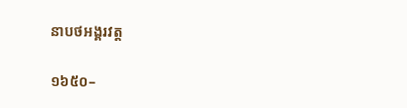នាបថអង្គរវត្ត

១៦៥០–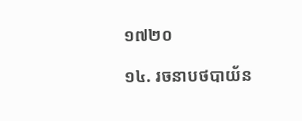១៧២០

១៤. រចនាបថបាយ័ន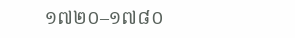១៧២០–១៧៨០